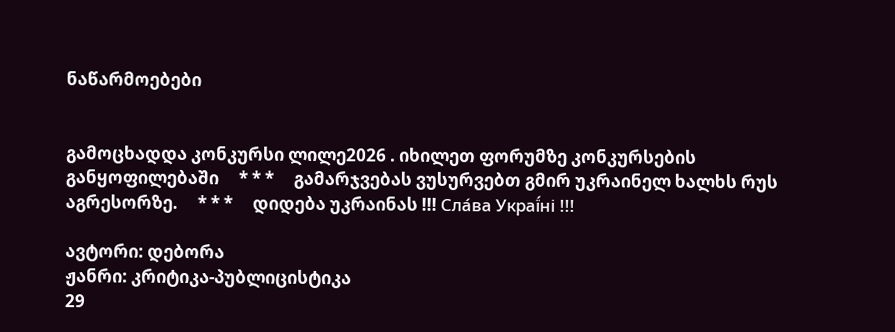ნაწარმოებები


გამოცხადდა კონკურსი ლილე2026 . იხილეთ ფორუმზე კონკურსების განყოფილებაში     * * *     გამარჯვებას ვუსურვებთ გმირ უკრაინელ ხალხს რუს აგრესორზე.     * * *     დიდება უკრაინას !!! Сла́ва Украї́ні !!!

ავტორი: დებორა
ჟანრი: კრიტიკა-პუბლიცისტიკა
29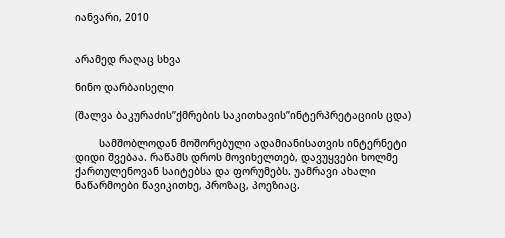იანვარი, 2010


არამედ რაღაც სხვა

ნინო დარბაისელი

(შალვა ბაკურაძის’’ქმრების საკითხავის’’ინტერპრეტაციის ცდა)

        სამშობლოდან მოშორებული ადამიანისათვის ინტერნეტი დიდი შვებაა. რაწამს დროს მოვიხელთებ, დავუყვები ხოლმე ქართულენოვან საიტებსა და ფორუმებს. უამრავი ახალი ნაწარმოები წავიკითხე, პროზაც, პოეზიაც.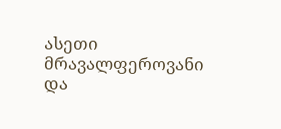ასეთი მრავალფეროვანი და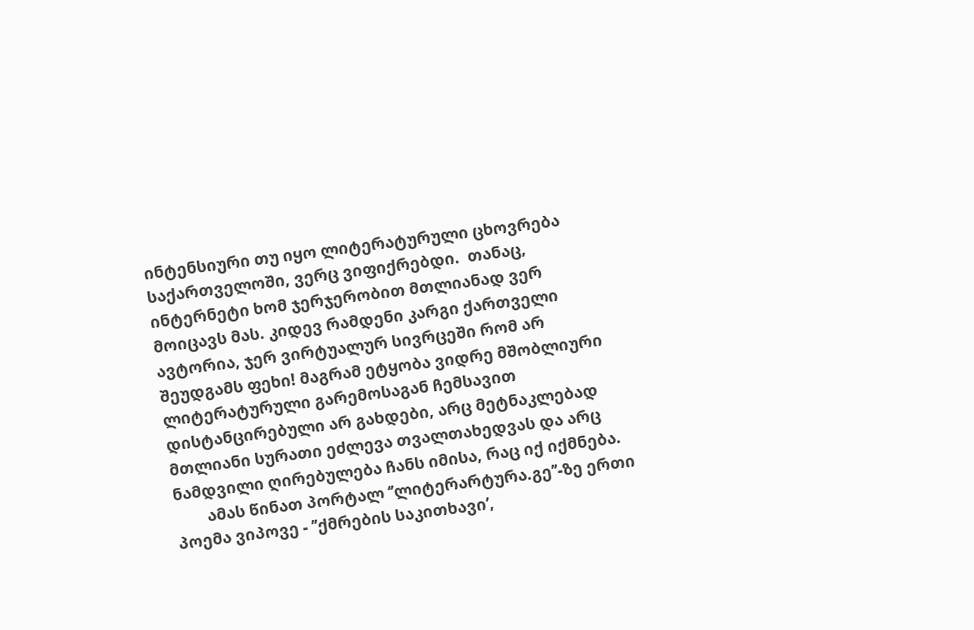ინტენსიური თუ იყო ლიტერატურული ცხოვრება საქართველოში, ვერც ვიფიქრებდი.  თანაც, ინტერნეტი ხომ ჯერჯერობით მთლიანად ვერ მოიცავს მას. კიდევ რამდენი კარგი ქართველი ავტორია, ჯერ ვირტუალურ სივრცეში რომ არ შეუდგამს ფეხი! მაგრამ ეტყობა ვიდრე მშობლიური ლიტერატურული გარემოსაგან ჩემსავით დისტანცირებული არ გახდები, არც მეტნაკლებად მთლიანი სურათი ეძლევა თვალთახედვას და არც ნამდვილი ღირებულება ჩანს იმისა, რაც იქ იქმნება.
        ამას წინათ პორტალ ‘’ლიტერარტურა.გე’’-ზე ერთი პოემა ვიპოვე - ’’ქმრების საკითხავი’,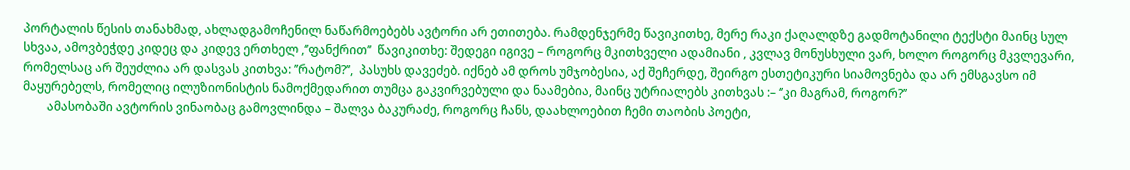პორტალის წესის თანახმად, ახლადგამოჩენილ ნაწარმოებებს ავტორი არ ეთითება. რამდენჯერმე წავიკითხე, მერე რაკი ქაღალდზე გადმოტანილი ტექსტი მაინც სულ სხვაა, ამოვბეჭდე კიდეც და კიდევ ერთხელ ,‘’ფანქრით’’  წავიკითხე: შედეგი იგივე – როგორც მკითხველი ადამიანი , კვლავ მონუსხული ვარ, ხოლო როგორც მკვლევარი, რომელსაც არ შეუძლია არ დასვას კითხვა: ’’რატომ?’’,  პასუხს დავეძებ. იქნებ ამ დროს უმჯობესია, აქ შეჩერდე, შეირგო ესთეტიკური სიამოვნება და არ ემსგავსო იმ მაყურებელს, რომელიც ილუზიონისტის ნამოქმედარით თუმცა გაკვირვებული და ნაამებია, მაინც უტრიალებს კითხვას :– ‘’კი მაგრამ, როგორ?’’
        ამასობაში ავტორის ვინაობაც გამოვლინდა – შალვა ბაკურაძე, როგორც ჩანს, დაახლოებით ჩემი თაობის პოეტი,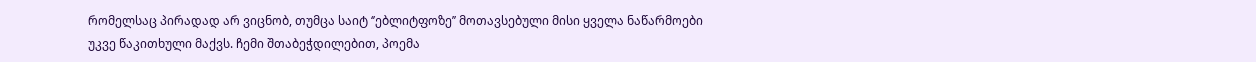რომელსაც პირადად არ ვიცნობ, თუმცა საიტ ‘’ებლიტფოზე’’ მოთავსებული მისი ყველა ნაწარმოები უკვე წაკითხული მაქვს. ჩემი შთაბეჭდილებით, პოემა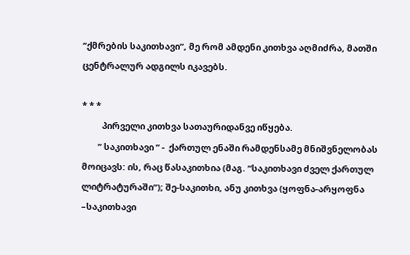‘’ქმრების საკითხავი”, მე რომ ამდენი კითხვა აღმიძრა, მათში ცენტრალურ ადგილს იკავებს.

* * *
          პირველი კითხვა სათაურიდანვე იწყება.
        ’’ საკითხავი ’’ -  ქართულ ენაში რამდენსამე მნიშვნელობას მოიცავს: ის, რაც წასაკითხია (მაგ. “საკითხავი ძველ ქართულ ლიტრატურაში”); შე-საკითხი, ანუ კითხვა (ყოფნა-არყოფნა –საკითხავი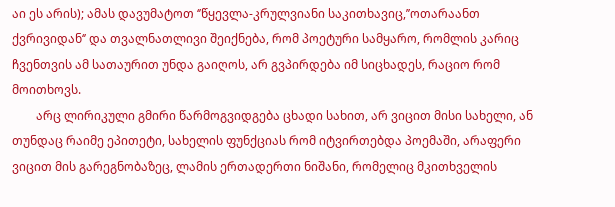აი ეს არის); ამას დავუმატოთ ‘’წყევლა-კრულვიანი საკითხავიც,’’ოთარაანთ ქვრივიდან‘’ და თვალნათლივი შეიქნება, რომ პოეტური სამყარო, რომლის კარიც ჩვენთვის ამ სათაურით უნდა გაიღოს, არ გვპირდება იმ სიცხადეს, რაციო რომ მოითხოვს.
        არც ლირიკული გმირი წარმოგვიდგება ცხადი სახით, არ ვიცით მისი სახელი, ან თუნდაც რაიმე ეპითეტი, სახელის ფუნქციას რომ იტვირთებდა პოემაში, არაფერი ვიცით მის გარეგნობაზეც, ლამის ერთადერთი ნიშანი, რომელიც მკითხველის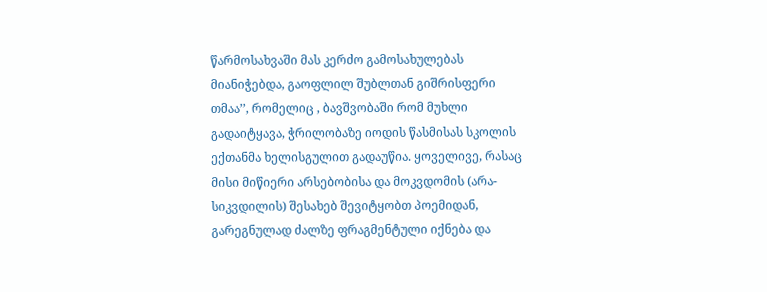წარმოსახვაში მას კერძო გამოსახულებას მიანიჭებდა, გაოფლილ შუბლთან გიშრისფერი თმაა’’, რომელიც , ბავშვობაში რომ მუხლი გადაიტყავა, ჭრილობაზე იოდის წასმისას სკოლის ექთანმა ხელისგულით გადაუწია. ყოველივე, რასაც მისი მიწიერი არსებობისა და მოკვდომის (არა-სიკვდილის) შესახებ შევიტყობთ პოემიდან, გარეგნულად ძალზე ფრაგმენტული იქნება და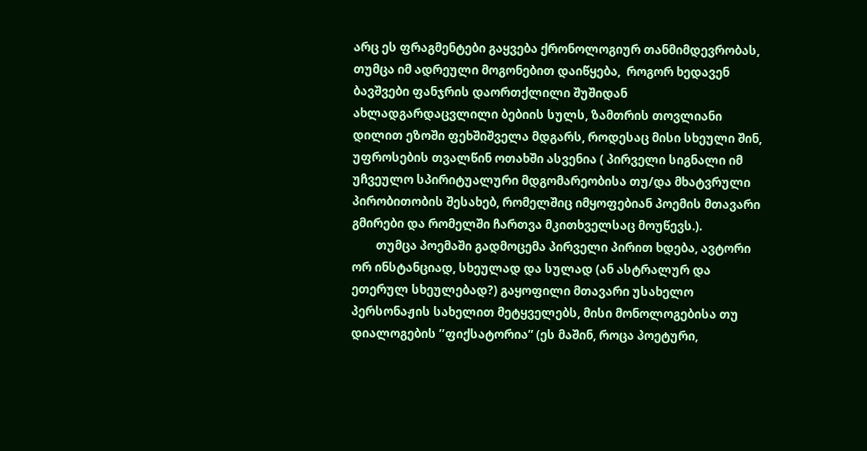არც ეს ფრაგმენტები გაყვება ქრონოლოგიურ თანმიმდევრობას, თუმცა იმ ადრეული მოგონებით დაიწყება,  როგორ ხედავენ ბავშვები ფანჯრის დაორთქლილი შუშიდან ახლადგარდაცვლილი ბებიის სულს, ზამთრის თოვლიანი დილით ეზოში ფეხშიშველა მდგარს, როდესაც მისი სხეული შინ,  უფროსების თვალწინ ოთახში ასვენია ( პირველი სიგნალი იმ უჩვეულო სპირიტუალური მდგომარეობისა თუ/და მხატვრული პირობითობის შესახებ, რომელშიც იმყოფებიან პოემის მთავარი გმირები და რომელში ჩართვა მკითხველსაც მოუწევს.).
        თუმცა პოემაში გადმოცემა პირველი პირით ხდება, ავტორი ორ ინსტანციად, სხეულად და სულად (ან ასტრალურ და ეთერულ სხეულებად?) გაყოფილი მთავარი უსახელო პერსონაჟის სახელით მეტყველებს, მისი მონოლოგებისა თუ დიალოგების ’’ფიქსატორია” (ეს მაშინ, როცა პოეტური,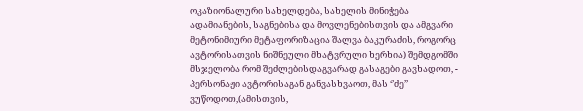ოკაზიონალური სახელდება, სახელის მინიჭება ადამიანების, საგნებისა და მოვლენებისთვის და ამგვარი მეტონიმიური მეტაფორიზაცია შალვა ბაკურაძის, როგორც ავტორისათვის ნიშნეული მხატვრული ხერხია) შემდგომში მსჯელობა რომ შეძლებისდაგვარად გასაგები გავხადოთ, -  პერსონაჟი ავტორისაგან განვასხვაოთ, მას ‘’ძე’’ ვუწოდოთ,(ამისთვის,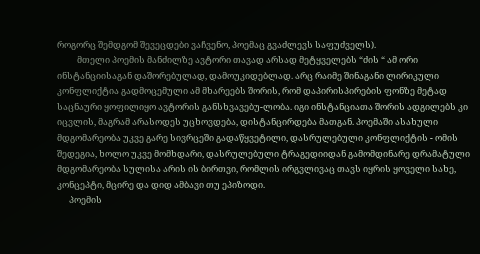როგორც შემდგომ შევეცდები ვაჩვენო, პოემაც გვაძლევს საფუძველს).
          მთელი პოემის მანძილზე ავტორი თავად არსად მეტყველებს “ძის “ ამ ორი ინსტანციისაგან დაშორებულად, დამოუკიდებლად. არც რაიმე შინაგანი ლირიკული კონფლიქტია გადმოცემული ამ მხარეებს შორის, რომ დაპირისპირების ფონზე მეტად საცნაური ყოფილიყო ავტორის განსხვავებუ-ლობა. იგი ინსტანციათა შორის ადგილებს კი იცვლის, მაგრამ არასოდეს უცხოვდება, დისტანცირდება მათგან. პოემაში ასახული მდგომარეობა უკვე გარე სივრცეში გადაწყვეტილი, დასრულებული კონფლიქტის - ომის შედეგია, ხოლო უკვე მომხდარი, დასრულებული ტრაგედიიდან გამომდინარე დრამატული მდგომარეობა სულისა არის ის ბირთვი, რომლის ირგვლივაც თავს იყრის ყოველი სახე, კონცეპტი, მცირე და დიდ ამბავი თუ ეპიზოდი.
      პოემის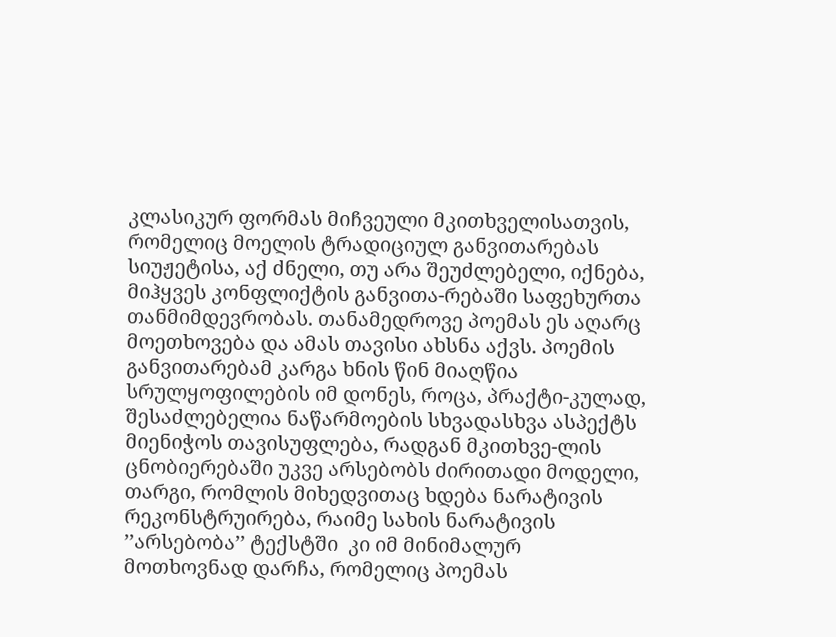კლასიკურ ფორმას მიჩვეული მკითხველისათვის,  რომელიც მოელის ტრადიციულ განვითარებას სიუჟეტისა, აქ ძნელი, თუ არა შეუძლებელი, იქნება, მიჰყვეს კონფლიქტის განვითა-რებაში საფეხურთა თანმიმდევრობას. თანამედროვე პოემას ეს აღარც მოეთხოვება და ამას თავისი ახსნა აქვს. პოემის განვითარებამ კარგა ხნის წინ მიაღწია სრულყოფილების იმ დონეს, როცა, პრაქტი-კულად, შესაძლებელია ნაწარმოების სხვადასხვა ასპექტს მიენიჭოს თავისუფლება, რადგან მკითხვე-ლის ცნობიერებაში უკვე არსებობს ძირითადი მოდელი, თარგი, რომლის მიხედვითაც ხდება ნარატივის რეკონსტრუირება, რაიმე სახის ნარატივის  ’’არსებობა’’ ტექსტში  კი იმ მინიმალურ მოთხოვნად დარჩა, რომელიც პოემას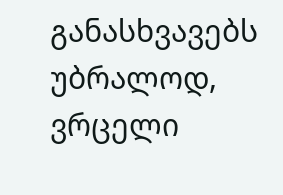განასხვავებს უბრალოდ, ვრცელი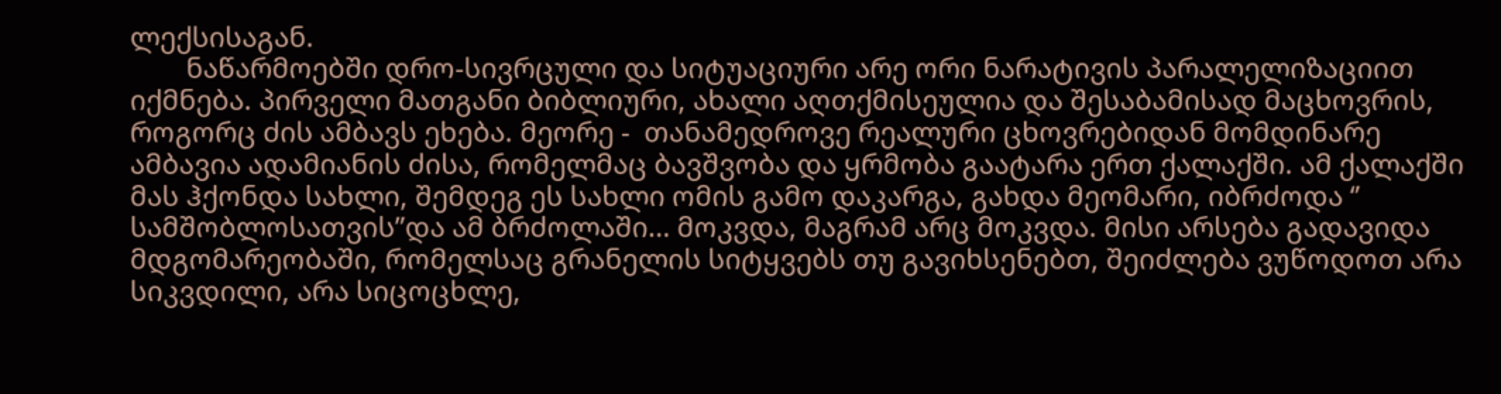ლექსისაგან.
        ნაწარმოებში დრო-სივრცული და სიტუაციური არე ორი ნარატივის პარალელიზაციით იქმნება. პირველი მათგანი ბიბლიური, ახალი აღთქმისეულია და შესაბამისად მაცხოვრის, როგორც ძის ამბავს ეხება. მეორე -  თანამედროვე რეალური ცხოვრებიდან მომდინარე ამბავია ადამიანის ძისა, რომელმაც ბავშვობა და ყრმობა გაატარა ერთ ქალაქში. ამ ქალაქში მას ჰქონდა სახლი, შემდეგ ეს სახლი ომის გამო დაკარგა, გახდა მეომარი, იბრძოდა ‘’ სამშობლოსათვის’’და ამ ბრძოლაში… მოკვდა, მაგრამ არც მოკვდა. მისი არსება გადავიდა მდგომარეობაში, რომელსაც გრანელის სიტყვებს თუ გავიხსენებთ, შეიძლება ვუწოდოთ არა სიკვდილი, არა სიცოცხლე,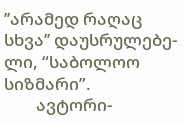’’არამედ რაღაც სხვა’’ დაუსრულებე-ლი, “საბოლოო სიზმარი”.
        ავტორი-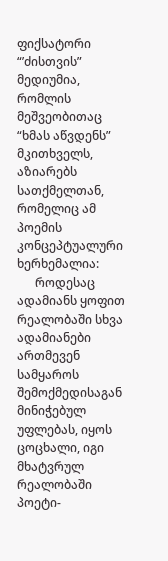ფიქსატორი “’ძისთვის” მედიუმია, რომლის მეშვეობითაც “ხმას აწვდენს” მკითხველს, აზიარებს სათქმელთან, რომელიც ამ პოემის კონცეპტუალური ხერხემალია:
      როდესაც ადამიანს ყოფით რეალობაში სხვა ადამიანები ართმევენ სამყაროს შემოქმედისაგან მინიჭებულ უფლებას, იყოს ცოცხალი, იგი მხატვრულ რეალობაში პოეტი-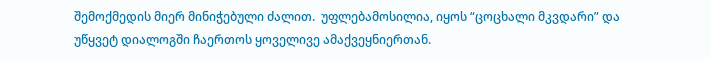შემოქმედის მიერ მინიჭებული ძალით.  უფლებამოსილია, იყოს “ცოცხალი მკვდარი” და უწყვეტ დიალოგში ჩაერთოს ყოველივე ამაქვეყნიერთან.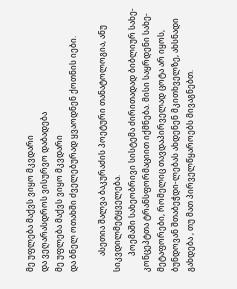მე უფლება მაქვს ვიყო მკვდარი
და ვეღარასდროს ვისურვო დაბადება
მე უფლება მაქვს ვიყო მკვდარი
და ბნელ ოთახში ძველებურად ყვაოდნენ ქოთნის იები.

        ასეთია შალვა ბაკურაძის პოეტური თანატოლოგია, ანუ სიკვდილმეტყველება.
        პოემაში სახეობრივი სისტემა ძირითადად ბიბლიურ სახე-კონცეპტთა ტრანსფორმაციით იქმნება. მისი საყრდენი სახე-მეტაფორები, რომელიც თავდაპირველად ცოტა არ იყოს, ბუნდოვან შთაბეჭდი-ლებას ახდენენ მკითხველზე, ახსნადი გახდება , თუ მათ პირველწყაროებს მივაგნებთ.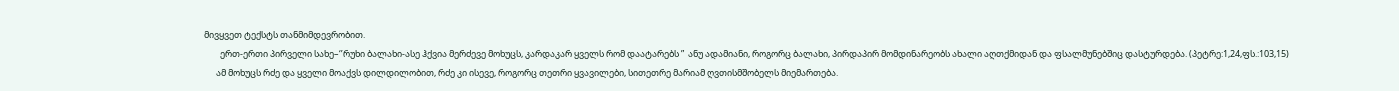მივყვეთ ტექსტს თანმიმდევრობით.
        ერთ-ერთი პირველი სახე–‘’რუხი ბალახი-ასე ჰქვია მერძევე მოხუცს, კარდაკარ ყველს რომ დაატარებს ”  ანუ ადამიანი, როგორც ბალახი, პირდაპირ მომდინარეობს ახალი აღთქმიდან და ფსალმუნებშიც დასტურდება. (პეტრე:1,24,ფს.:103,15)
      ამ მოხუცს რძე და ყველი მოაქვს დილდილობით, რძე კი ისევე, როგორც თეთრი ყვავილები, სითეთრე მარიამ ღვთისმშობელს მიემართება.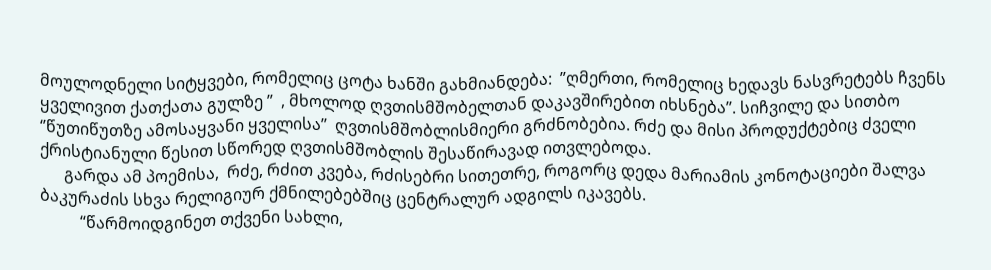მოულოდნელი სიტყვები, რომელიც ცოტა ხანში გახმიანდება:  ”ღმერთი, რომელიც ხედავს ნასვრეტებს ჩვენს ყველივით ქათქათა გულზე ”  , მხოლოდ ღვთისმშობელთან დაკავშირებით იხსნება’’. სიჩვილე და სითბო ‘’წუთიწუთზე ამოსაყვანი ყველისა’’  ღვთისმშობლისმიერი გრძნობებია. რძე და მისი პროდუქტებიც ძველი ქრისტიანული წესით სწორედ ღვთისმშობლის შესაწირავად ითვლებოდა.
      გარდა ამ პოემისა,  რძე, რძით კვება, რძისებრი სითეთრე, როგორც დედა მარიამის კონოტაციები შალვა ბაკურაძის სხვა რელიგიურ ქმნილებებშიც ცენტრალურ ადგილს იკავებს.
          “წარმოიდგინეთ თქვენი სახლი,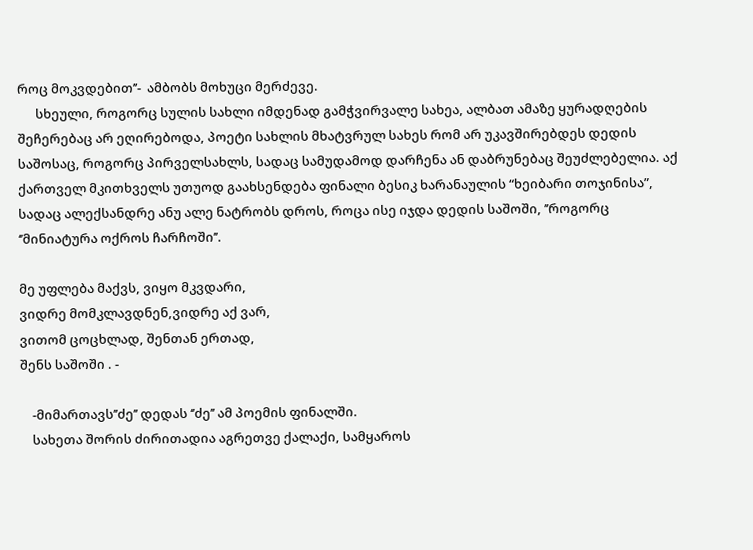როც მოკვდებით’’-  ამბობს მოხუცი მერძევე.
      სხეული, როგორც სულის სახლი იმდენად გამჭვირვალე სახეა, ალბათ ამაზე ყურადღების შეჩერებაც არ ეღირებოდა, პოეტი სახლის მხატვრულ სახეს რომ არ უკავშირებდეს დედის საშოსაც, როგორც პირველსახლს, სადაც სამუდამოდ დარჩენა ან დაბრუნებაც შეუძლებელია. აქ ქართველ მკითხველს უთუოდ გაახსენდება ფინალი ბესიკ ხარანაულის “ხეიბარი თოჯინისა”, სადაც ალექსანდრე ანუ ალე ნატრობს დროს, როცა ისე იჯდა დედის საშოში, ’’როგორც ‘’მინიატურა ოქროს ჩარჩოში’’.

მე უფლება მაქვს, ვიყო მკვდარი,
ვიდრე მომკლავდნენ,ვიდრე აქ ვარ,
ვითომ ცოცხლად, შენთან ერთად,
შენს საშოში . -

    -მიმართავს’’ძე’’ დედას ‘’ძე’’ ამ პოემის ფინალში.
    სახეთა შორის ძირითადია აგრეთვე ქალაქი, სამყაროს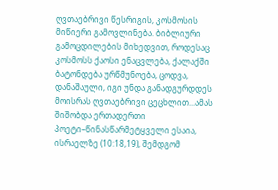ღვთაებრივი წესრიგის, კოსმოსის მიწიერი გამოვლინება. ბიბლიური გამოცდილების მიხედვით, როდესაც კოსმოსს ქაოსი ენაცვლება, ქალაქში ბატონდება ურწმუნოება, ცოდვა, დანაშაული, იგი უნდა განადგურდდეს მოისრას ღვთაებრივი ცეცხლით...ამას შიშობდა ერთადერთი პოეტი–წინასწარმეტყველი ესაია, ისრაელზე (10:18,19), შემდგომ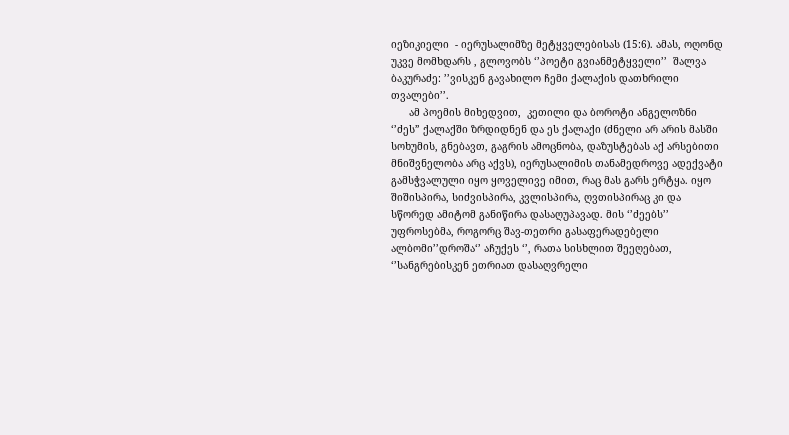იეზიკიელი  - იერუსალიმზე მეტყველებისას (15:6). ამას, ოღონდ უკვე მომხდარს , გლოვობს ‘’პოეტი გვიანმეტყველი’’  შალვა ბაკურაძე: ’’ვისკენ გავახილო ჩემი ქალაქის დათხრილი თვალები’’.
      ამ პოემის მიხედვით,  კეთილი და ბოროტი ანგელოზნი ‘’ძეს” ქალაქში ზრდიდნენ და ეს ქალაქი (ძნელი არ არის მასში სოხუმის, გნებავთ, გაგრის ამოცნობა, დაზუსტებას აქ არსებითი მნიშვნელობა არც აქვს), იერუსალიმის თანამედროვე ადექვატი  გამსჭვალული იყო ყოველივე იმით, რაც მას გარს ერტყა. იყო შიშისპირა, სიძვისპირა, კვლისპირა, ღვთისპირაც კი და სწორედ ამიტომ განიწირა დასაღუპავად. მის ‘’ძეებს’’ უფროსებმა, როგორც შავ-თეთრი გასაფერადებელი ალბომი’’დროშა‘’ აჩუქეს ‘’, რათა სისხლით შეეღებათ, ‘’სანგრებისკენ ეთრიათ დასაღვრელი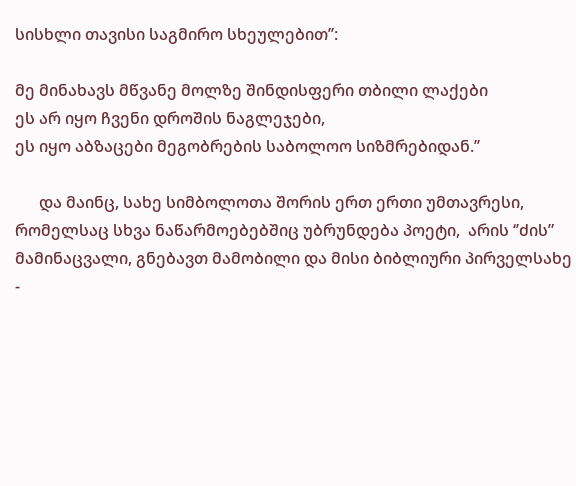სისხლი თავისი საგმირო სხეულებით’’:

მე მინახავს მწვანე მოლზე შინდისფერი თბილი ლაქები
ეს არ იყო ჩვენი დროშის ნაგლეჯები,
ეს იყო აბზაცები მეგობრების საბოლოო სიზმრებიდან.’’

      და მაინც, სახე სიმბოლოთა შორის ერთ ერთი უმთავრესი, რომელსაც სხვა ნაწარმოებებშიც უბრუნდება პოეტი,  არის ‘’ძის” მამინაცვალი, გნებავთ მამობილი და მისი ბიბლიური პირველსახე -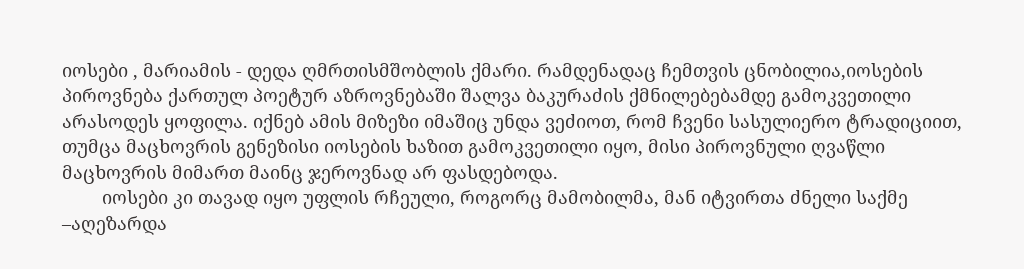იოსები , მარიამის - დედა ღმრთისმშობლის ქმარი. რამდენადაც ჩემთვის ცნობილია,იოსების პიროვნება ქართულ პოეტურ აზროვნებაში შალვა ბაკურაძის ქმნილებებამდე გამოკვეთილი არასოდეს ყოფილა. იქნებ ამის მიზეზი იმაშიც უნდა ვეძიოთ, რომ ჩვენი სასულიერო ტრადიციით, თუმცა მაცხოვრის გენეზისი იოსების ხაზით გამოკვეთილი იყო, მისი პიროვნული ღვაწლი მაცხოვრის მიმართ მაინც ჯეროვნად არ ფასდებოდა.
        იოსები კი თავად იყო უფლის რჩეული, როგორც მამობილმა, მან იტვირთა ძნელი საქმე –აღეზარდა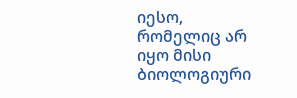იესო, რომელიც არ იყო მისი ბიოლოგიური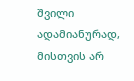შვილი ადამიანურად, მისთვის არ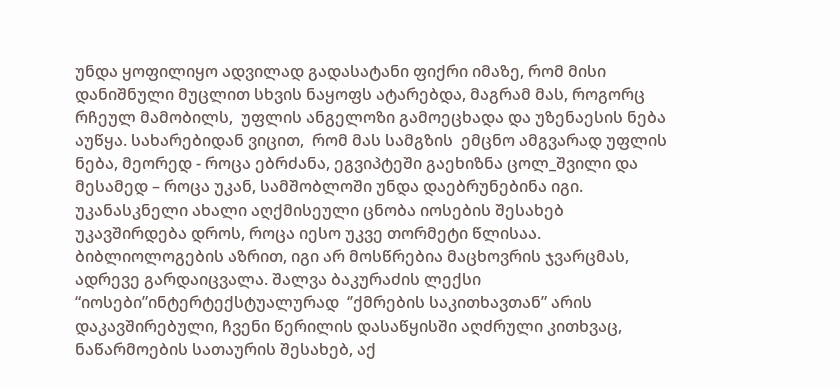უნდა ყოფილიყო ადვილად გადასატანი ფიქრი იმაზე, რომ მისი დანიშნული მუცლით სხვის ნაყოფს ატარებდა, მაგრამ მას, როგორც რჩეულ მამობილს,  უფლის ანგელოზი გამოეცხადა და უზენაესის ნება აუწყა. სახარებიდან ვიცით,  რომ მას სამგზის  ემცნო ამგვარად უფლის ნება, მეორედ - როცა ებრძანა, ეგვიპტეში გაეხიზნა ცოლ_შვილი და მესამედ – როცა უკან, სამშობლოში უნდა დაებრუნებინა იგი.    უკანასკნელი ახალი აღქმისეული ცნობა იოსების შესახებ უკავშირდება დროს, როცა იესო უკვე თორმეტი წლისაა. ბიბლიოლოგების აზრით, იგი არ მოსწრებია მაცხოვრის ჯვარცმას, ადრევე გარდაიცვალა. შალვა ბაკურაძის ლექსი “იოსები”ინტერტექსტუალურად  ‘’ქმრების საკითხავთან” არის დაკავშირებული, ჩვენი წერილის დასაწყისში აღძრული კითხვაც, ნაწარმოების სათაურის შესახებ, აქ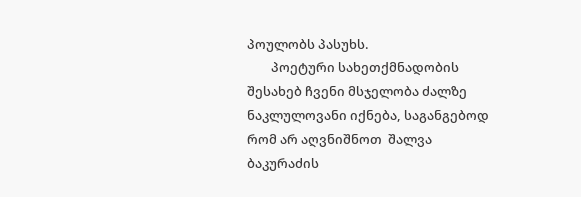პოულობს პასუხს.
        პოეტური სახეთქმნადობის შესახებ ჩვენი მსჯელობა ძალზე ნაკლულოვანი იქნება, საგანგებოდ რომ არ აღვნიშნოთ  შალვა ბაკურაძის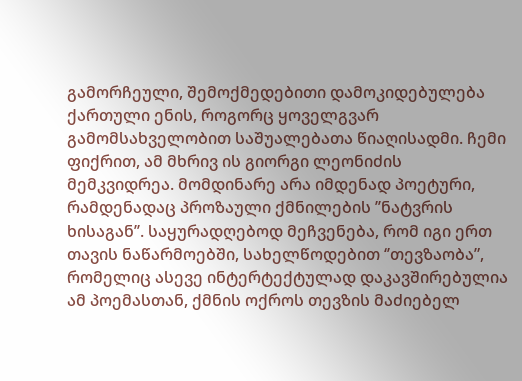გამორჩეული, შემოქმედებითი დამოკიდებულება ქართული ენის, როგორც ყოველგვარ გამომსახველობით საშუალებათა წიაღისადმი. ჩემი ფიქრით, ამ მხრივ ის გიორგი ლეონიძის მემკვიდრეა. მომდინარე არა იმდენად პოეტური, რამდენადაც პროზაული ქმნილების ’’ნატვრის ხისაგან’’. საყურადღებოდ მეჩვენება, რომ იგი ერთ თავის ნაწარმოებში, სახელწოდებით ‘’თევზაობა”, რომელიც ასევე ინტერტექტულად დაკავშირებულია ამ პოემასთან, ქმნის ოქროს თევზის მაძიებელ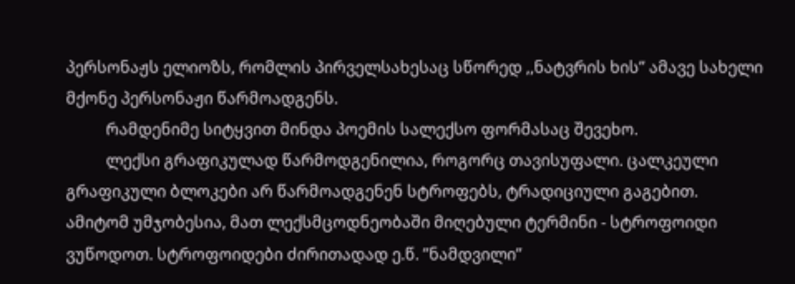პერსონაჟს ელიოზს, რომლის პირველსახესაც სწორედ ,,ნატვრის ხის’’ ამავე სახელი მქონე პერსონაჟი წარმოადგენს.
          რამდენიმე სიტყვით მინდა პოემის სალექსო ფორმასაც შევეხო.
          ლექსი გრაფიკულად წარმოდგენილია, როგორც თავისუფალი. ცალკეული გრაფიკული ბლოკები არ წარმოადგენენ სტროფებს, ტრადიციული გაგებით. ამიტომ უმჯობესია, მათ ლექსმცოდნეობაში მიღებული ტერმინი - სტროფოიდი ვუწოდოთ. სტროფოიდები ძირითადად ე.წ. ’’ნამდვილი’’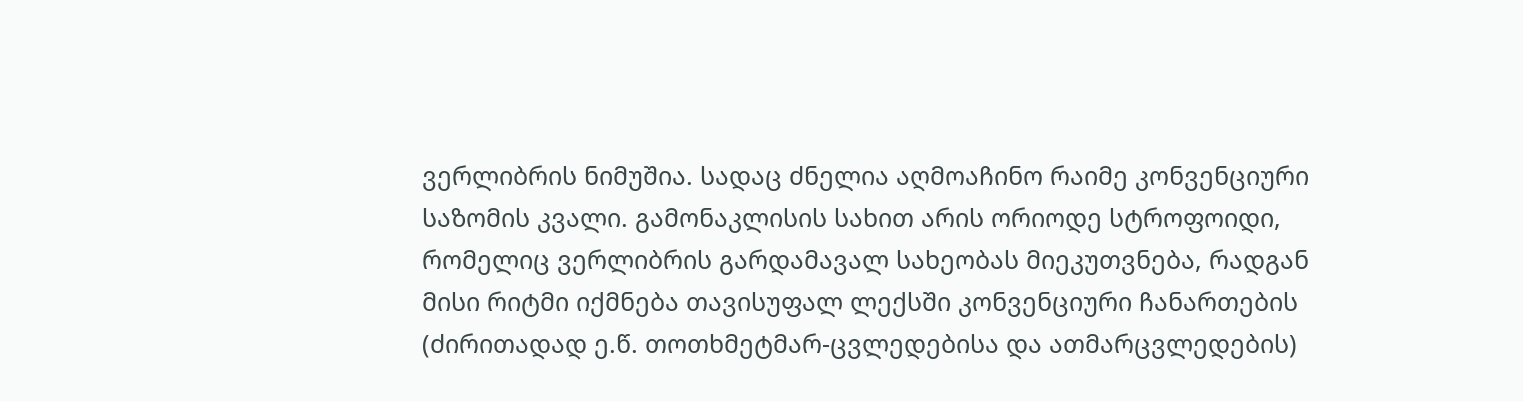ვერლიბრის ნიმუშია. სადაც ძნელია აღმოაჩინო რაიმე კონვენციური საზომის კვალი. გამონაკლისის სახით არის ორიოდე სტროფოიდი, რომელიც ვერლიბრის გარდამავალ სახეობას მიეკუთვნება, რადგან მისი რიტმი იქმნება თავისუფალ ლექსში კონვენციური ჩანართების (ძირითადად ე.წ. თოთხმეტმარ-ცვლედებისა და ათმარცვლედების)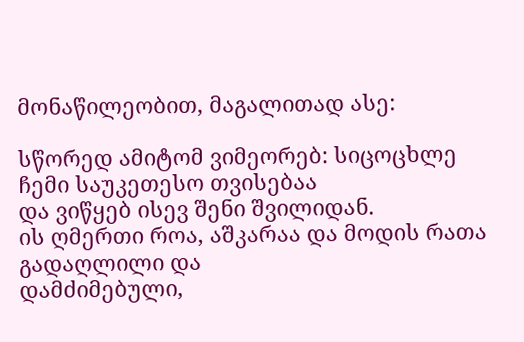მონაწილეობით, მაგალითად ასე:

სწორედ ამიტომ ვიმეორებ: სიცოცხლე ჩემი საუკეთესო თვისებაა
და ვიწყებ ისევ შენი შვილიდან.
ის ღმერთი როა, აშკარაა და მოდის რათა გადაღლილი და
დამძიმებული,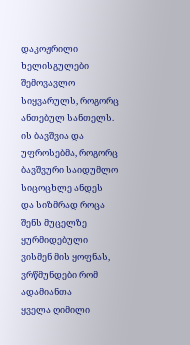დაკოჟრილი ხელისგულები შემოვავლო
სიყვარულს, როგორც ანთებულ სანთელს.
ის ბავშვია და უფროსებმა, როგორც ბავშვური საიდუმლო
სიცოცხლე ანდეს
და სიზმრად როცა შენს მუცელზე ყურმიდებული
ვისმენ მის ყოფნას, ვრწმუნდები რომ ადამიანთა
ყველა ღიმილი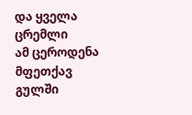და ყველა ცრემლი
ამ ცეროდენა მფეთქავ გულში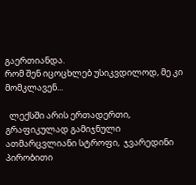გაერთიანდა.
რომ შენ იცოცხლებ უსიკვდილოდ, მე კი მომკლავენ...

  ლექსში არის ერთადერთი, გრაფიკულად გამიჯნული ათმარცვლიანი სტროფი,  ჯვარედინი პირობითი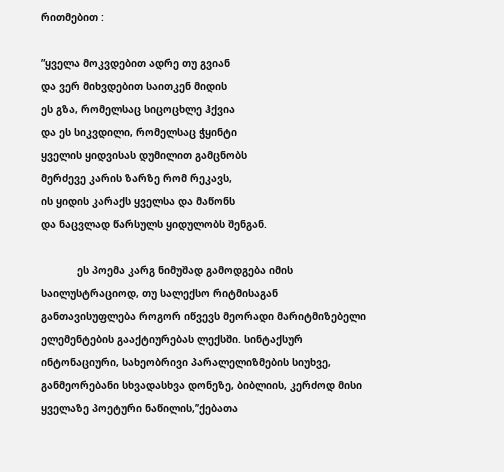რითმებით :

”ყველა მოკვდებით ადრე თუ გვიან
და ვერ მიხვდებით საითკენ მიდის
ეს გზა, რომელსაც სიცოცხლე ჰქვია
და ეს სიკვდილი, რომელსაც ჭყინტი
ყველის ყიდვისას დუმილით გამცნობს
მერძევე კარის ზარზე რომ რეკავს,
ის ყიდის კარაქს ყველსა და მაწონს
და ნაცვლად წარსულს ყიდულობს შენგან.

            ეს პოემა კარგ ნიმუშად გამოდგება იმის საილუსტრაციოდ, თუ სალექსო რიტმისაგან განთავისუფლება როგორ იწვევს მეორადი მარიტმიზებელი ელემენტების გააქტიურებას ლექსში. სინტაქსურ ინტონაციური, სახეობრივი პარალელიზმების სიუხვე, განმეორებანი სხვადასხვა დონეზე, ბიბლიის, კერძოდ მისი ყველაზე პოეტური ნაწილის,’’ქებათა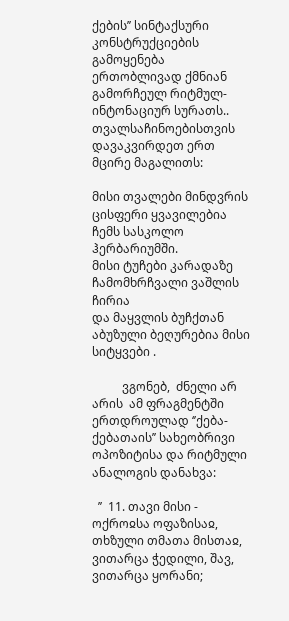ქების’’ სინტაქსური კონსტრუქციების გამოყენება ერთობლივად ქმნიან გამორჩეულ რიტმულ-ინტონაციურ სურათს.. თვალსაჩინოებისთვის დავაკვირდეთ ერთ მცირე მაგალითს:

მისი თვალები მინდვრის ცისფერი ყვავილებია
ჩემს სასკოლო ჰერბარიუმში.
მისი ტუჩები კარადაზე ჩამომხრჩვალი ვაშლის ჩირია
და მაყვლის ბუჩქთან აბუზული ბეღურებია მისი სიტყვები .

          ვგონებ,  ძნელი არ არის  ამ ფრაგმენტში  ერთდროულად ‘’ქება-ქებათაის’’ სახეობრივი ოპოზიტისა და რიტმული ანალოგის დანახვა:

  ’’  11. თავი მისი - ოქროჲსა ოფაზისაჲ, თხზული თმათა მისთაჲ, ვითარცა ჭედილი, შავ, ვითარცა ყორანი;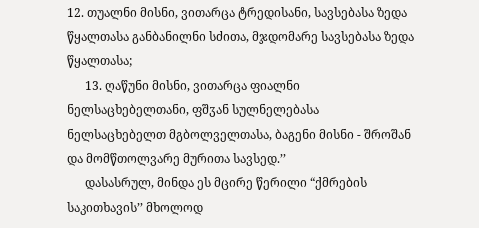12. თუალნი მისნი, ვითარცა ტრედისანი, სავსებასა ზედა წყალთასა განბანილნი სძითა, მჯდომარე სავსებასა ზედა წყალთასა;
      13. ღაწუნი მისნი, ვითარცა ფიალნი ნელსაცხებელთანი, ფშჳან სულნელებასა ნელსაცხებელთ მგბოლველთასა, ბაგენი მისნი - შროშან და მომწთოლვარე მურითა სავსედ.’’
      დასასრულ, მინდა ეს მცირე წერილი “ქმრების საკითხავის’’ მხოლოდ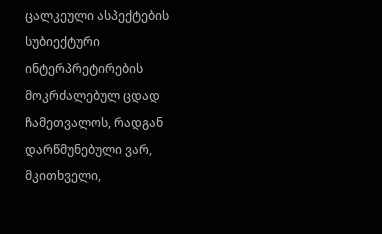ცალკეული ასპექტების სუბიექტური ინტერპრეტირების მოკრძალებულ ცდად ჩამეთვალოს, რადგან დარწმუნებული ვარ, მკითხველი,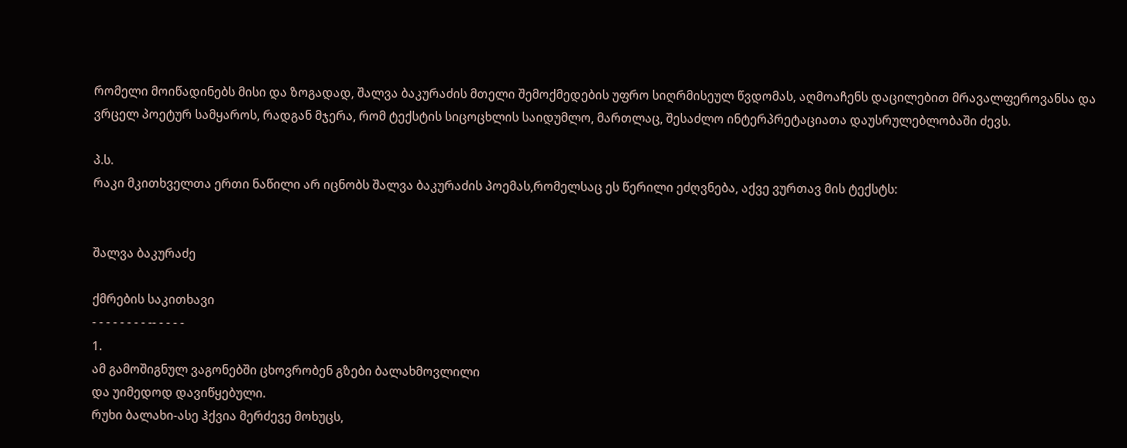რომელი მოიწადინებს მისი და ზოგადად, შალვა ბაკურაძის მთელი შემოქმედების უფრო სიღრმისეულ წვდომას, აღმოაჩენს დაცილებით მრავალფეროვანსა და ვრცელ პოეტურ სამყაროს, რადგან მჯერა, რომ ტექსტის სიცოცხლის საიდუმლო, მართლაც, შესაძლო ინტერპრეტაციათა დაუსრულებლობაში ძევს.

პ.ს.
რაკი მკითხველთა ერთი ნაწილი არ იცნობს შალვა ბაკურაძის პოემას,რომელსაც ეს წერილი ეძღვნება, აქვე ვურთავ მის ტექსტს:


შალვა ბაკურაძე

ქმრების საკითხავი
- - - - - - - - -- - - - -
1.
ამ გამოშიგნულ ვაგონებში ცხოვრობენ გზები ბალახმოვლილი
და უიმედოდ დავიწყებული.
რუხი ბალახი-ასე ჰქვია მერძევე მოხუცს,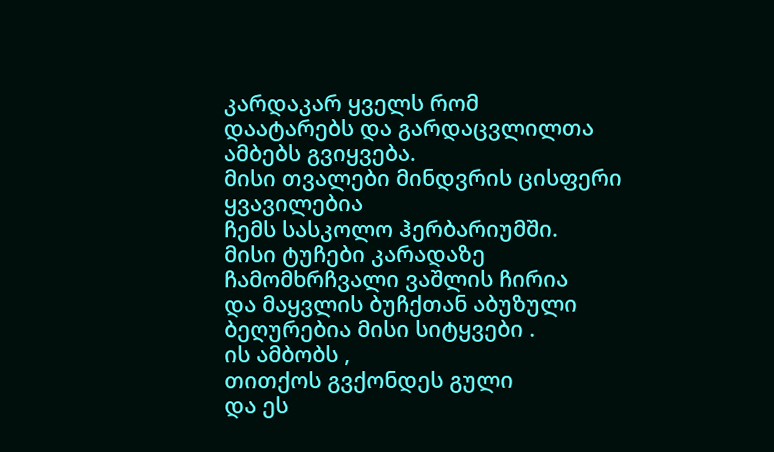კარდაკარ ყველს რომ
დაატარებს და გარდაცვლილთა ამბებს გვიყვება.
მისი თვალები მინდვრის ცისფერი ყვავილებია
ჩემს სასკოლო ჰერბარიუმში.
მისი ტუჩები კარადაზე ჩამომხრჩვალი ვაშლის ჩირია
და მაყვლის ბუჩქთან აბუზული ბეღურებია მისი სიტყვები .
ის ამბობს ,
თითქოს გვქონდეს გული
და ეს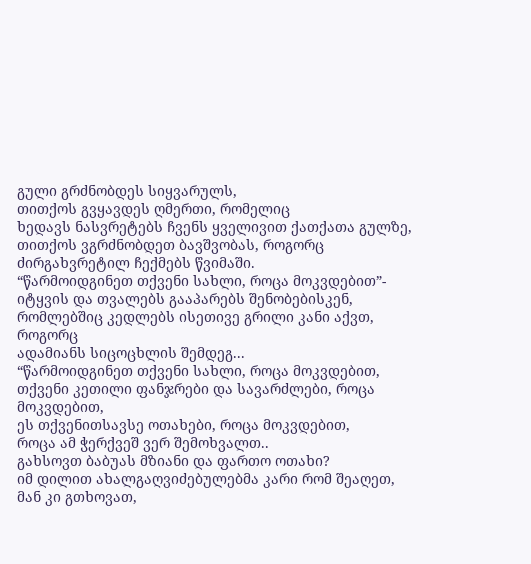გული გრძნობდეს სიყვარულს,
თითქოს გვყავდეს ღმერთი, რომელიც
ხედავს ნასვრეტებს ჩვენს ყველივით ქათქათა გულზე,
თითქოს ვგრძნობდეთ ბავშვობას, როგორც
ძირგახვრეტილ ჩექმებს წვიმაში.
“წარმოიდგინეთ თქვენი სახლი, როცა მოკვდებით”-
იტყვის და თვალებს გააპარებს შენობებისკენ,
რომლებშიც კედლებს ისეთივე გრილი კანი აქვთ, როგორც
ადამიანს სიცოცხლის შემდეგ...
“წარმოიდგინეთ თქვენი სახლი, როცა მოკვდებით,
თქვენი კეთილი ფანჯრები და სავარძლები, როცა მოკვდებით,
ეს თქვენითსავსე ოთახები, როცა მოკვდებით,
როცა ამ ჭერქვეშ ვერ შემოხვალთ..
გახსოვთ ბაბუას მზიანი და ფართო ოთახი?
იმ დილით ახალგაღვიძებულებმა კარი რომ შეაღეთ,
მან კი გთხოვათ,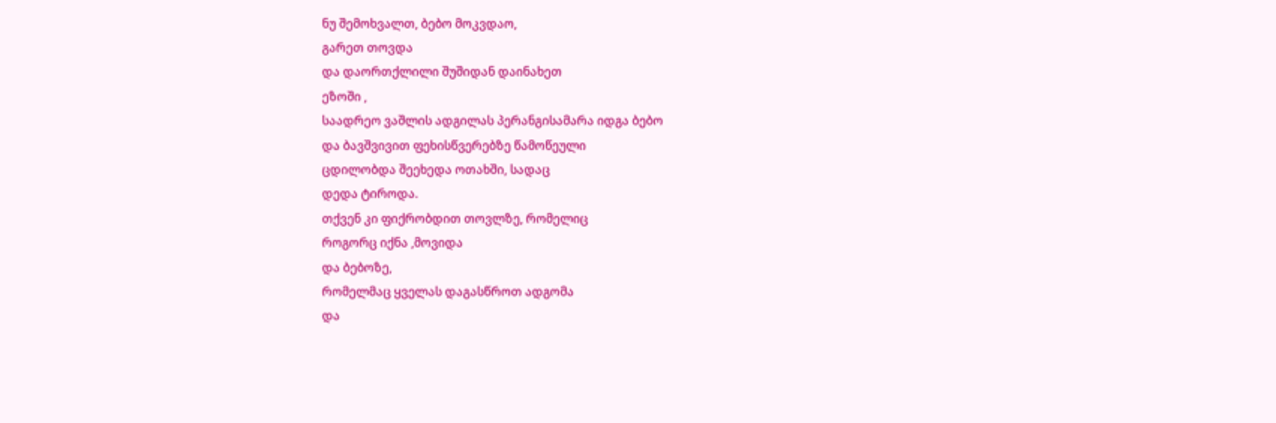ნუ შემოხვალთ, ბებო მოკვდაო,
გარეთ თოვდა
და დაორთქლილი შუშიდან დაინახეთ
ეზოში ,
საადრეო ვაშლის ადგილას პერანგისამარა იდგა ბებო
და ბავშვივით ფეხისწვერებზე წამოწეული
ცდილობდა შეეხედა ოთახში, სადაც
დედა ტიროდა.
თქვენ კი ფიქრობდით თოვლზე, რომელიც
როგორც იქნა ,მოვიდა
და ბებოზე,
რომელმაც ყველას დაგასწროთ ადგომა
და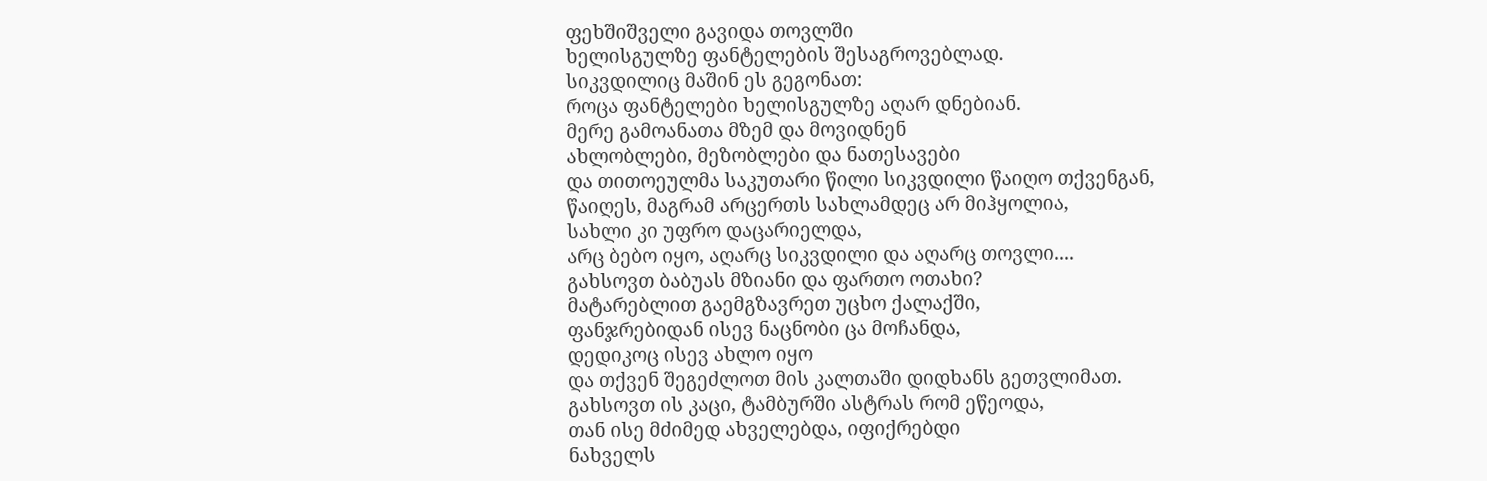ფეხშიშველი გავიდა თოვლში
ხელისგულზე ფანტელების შესაგროვებლად.
სიკვდილიც მაშინ ეს გეგონათ:
როცა ფანტელები ხელისგულზე აღარ დნებიან.
მერე გამოანათა მზემ და მოვიდნენ
ახლობლები, მეზობლები და ნათესავები
და თითოეულმა საკუთარი წილი სიკვდილი წაიღო თქვენგან,
წაიღეს, მაგრამ არცერთს სახლამდეც არ მიჰყოლია,
სახლი კი უფრო დაცარიელდა,
არც ბებო იყო, აღარც სიკვდილი და აღარც თოვლი....
გახსოვთ ბაბუას მზიანი და ფართო ოთახი?
მატარებლით გაემგზავრეთ უცხო ქალაქში,
ფანჯრებიდან ისევ ნაცნობი ცა მოჩანდა,
დედიკოც ისევ ახლო იყო
და თქვენ შეგეძლოთ მის კალთაში დიდხანს გეთვლიმათ.
გახსოვთ ის კაცი, ტამბურში ასტრას რომ ეწეოდა,
თან ისე მძიმედ ახველებდა, იფიქრებდი
ნახველს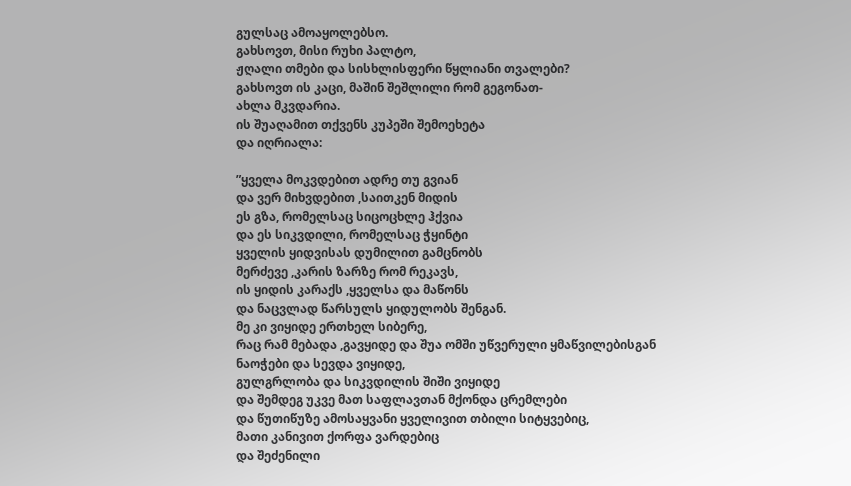გულსაც ამოაყოლებსო.
გახსოვთ, მისი რუხი პალტო,
ჟღალი თმები და სისხლისფერი წყლიანი თვალები?
გახსოვთ ის კაცი, მაშინ შეშლილი რომ გეგონათ-
ახლა მკვდარია.
ის შუაღამით თქვენს კუპეში შემოეხეტა
და იღრიალა:

”ყველა მოკვდებით ადრე თუ გვიან
და ვერ მიხვდებით ,საითკენ მიდის
ეს გზა, რომელსაც სიცოცხლე ჰქვია
და ეს სიკვდილი, რომელსაც ჭყინტი
ყველის ყიდვისას დუმილით გამცნობს
მერძევე ,კარის ზარზე რომ რეკავს,
ის ყიდის კარაქს ,ყველსა და მაწონს
და ნაცვლად წარსულს ყიდულობს შენგან.
მე კი ვიყიდე ერთხელ სიბერე,
რაც რამ მებადა ,გავყიდე და შუა ომში უწვერული ყმაწვილებისგან
ნაოჭები და სევდა ვიყიდე,
გულგრლობა და სიკვდილის შიში ვიყიდე
და შემდეგ უკვე მათ საფლავთან მქონდა ცრემლები
და წუთიწუზე ამოსაყვანი ყველივით თბილი სიტყვებიც,
მათი კანივით ქორფა ვარდებიც
და შეძენილი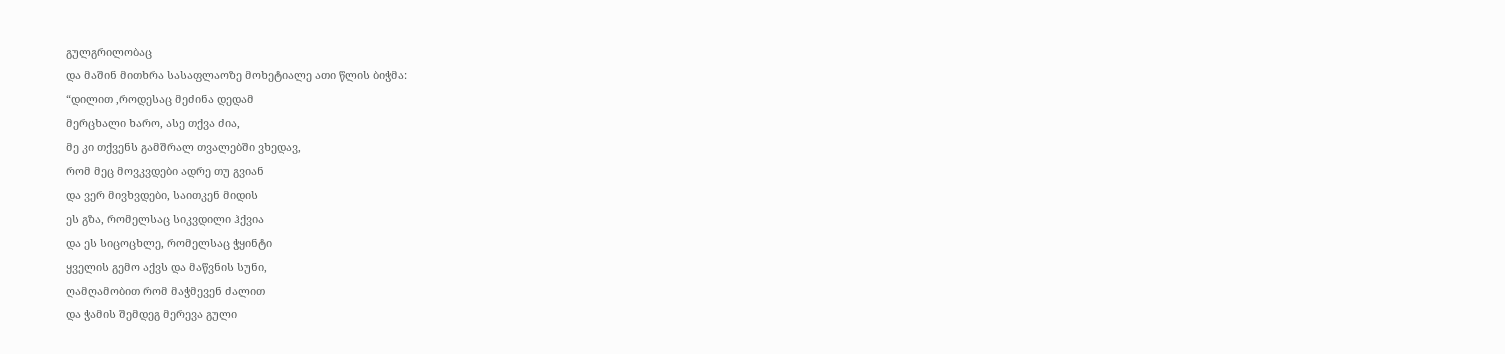გულგრილობაც
და მაშინ მითხრა სასაფლაოზე მოხეტიალე ათი წლის ბიჭმა:
“დილით ,როდესაც მეძინა დედამ
მერცხალი ხარო, ასე თქვა ძია,
მე კი თქვენს გამშრალ თვალებში ვხედავ,
რომ მეც მოვკვდები ადრე თუ გვიან
და ვერ მივხვდები, საითკენ მიდის
ეს გზა, რომელსაც სიკვდილი ჰქვია
და ეს სიცოცხლე, რომელსაც ჭყინტი
ყველის გემო აქვს და მაწვნის სუნი,
ღამღამობით რომ მაჭმევენ ძალით
და ჭამის შემდეგ მერევა გული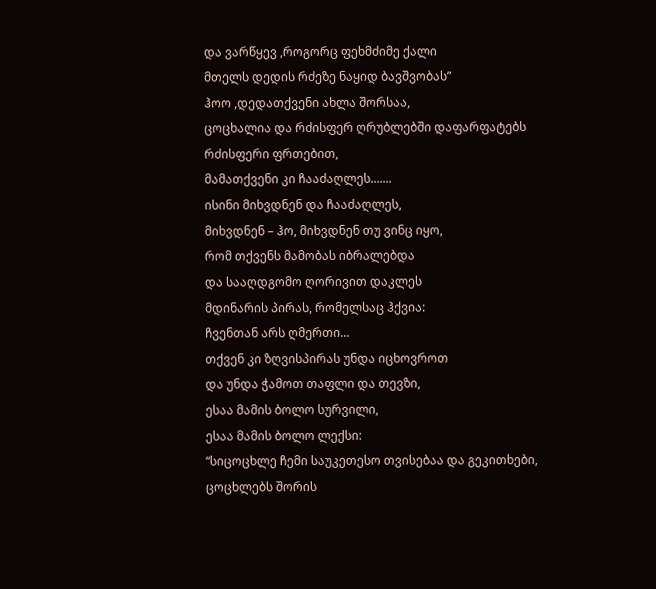და ვარწყევ ,როგორც ფეხმძიმე ქალი
მთელს დედის რძეზე ნაყიდ ბავშვობას”
ჰოო ,დედათქვენი ახლა შორსაა,
ცოცხალია და რძისფერ ღრუბლებში დაფარფატებს
რძისფერი ფრთებით,
მამათქვენი კი ჩააძაღლეს.......
ისინი მიხვდნენ და ჩააძაღლეს,
მიხვდნენ – ჰო, მიხვდნენ თუ ვინც იყო,
რომ თქვენს მამობას იბრალებდა
და სააღდგომო ღორივით დაკლეს
მდინარის პირას, რომელსაც ჰქვია:
ჩვენთან არს ღმერთი...
თქვენ კი ზღვისპირას უნდა იცხოვროთ
და უნდა ჭამოთ თაფლი და თევზი,
ესაა მამის ბოლო სურვილი,
ესაა მამის ბოლო ლექსი:
“სიცოცხლე ჩემი საუკეთესო თვისებაა და გეკითხები,
ცოცხლებს შორის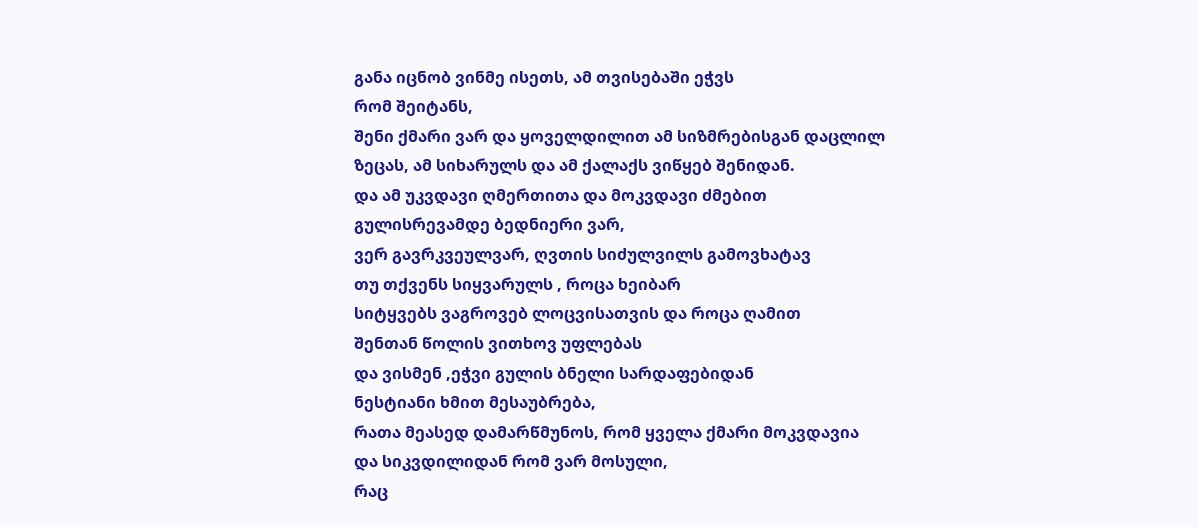განა იცნობ ვინმე ისეთს, ამ თვისებაში ეჭვს
რომ შეიტანს,
შენი ქმარი ვარ და ყოველდილით ამ სიზმრებისგან დაცლილ
ზეცას, ამ სიხარულს და ამ ქალაქს ვიწყებ შენიდან.
და ამ უკვდავი ღმერთითა და მოკვდავი ძმებით
გულისრევამდე ბედნიერი ვარ,
ვერ გავრკვეულვარ, ღვთის სიძულვილს გამოვხატავ
თუ თქვენს სიყვარულს , როცა ხეიბარ
სიტყვებს ვაგროვებ ლოცვისათვის და როცა ღამით
შენთან წოლის ვითხოვ უფლებას
და ვისმენ ,ეჭვი გულის ბნელი სარდაფებიდან
ნესტიანი ხმით მესაუბრება,
რათა მეასედ დამარწმუნოს, რომ ყველა ქმარი მოკვდავია
და სიკვდილიდან რომ ვარ მოსული,
რაც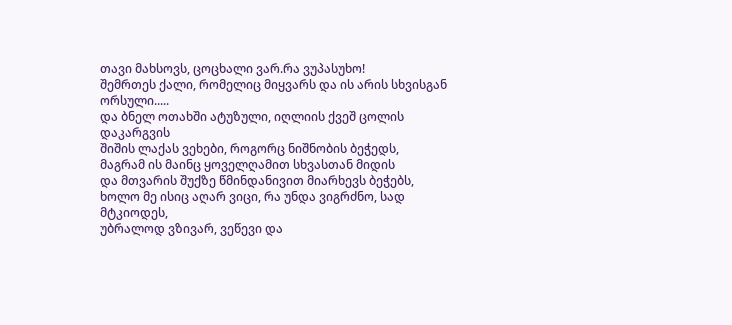თავი მახსოვს, ცოცხალი ვარ.რა ვუპასუხო!
შემრთეს ქალი, რომელიც მიყვარს და ის არის სხვისგან ორსული.....
და ბნელ ოთახში ატუზული, იღლიის ქვეშ ცოლის დაკარგვის
შიშის ლაქას ვეხები, როგორც ნიშნობის ბეჭედს,
მაგრამ ის მაინც ყოველღამით სხვასთან მიდის
და მთვარის შუქზე წმინდანივით მიარხევს ბეჭებს,
ხოლო მე ისიც აღარ ვიცი, რა უნდა ვიგრძნო, სად მტკიოდეს,
უბრალოდ ვზივარ, ვეწევი და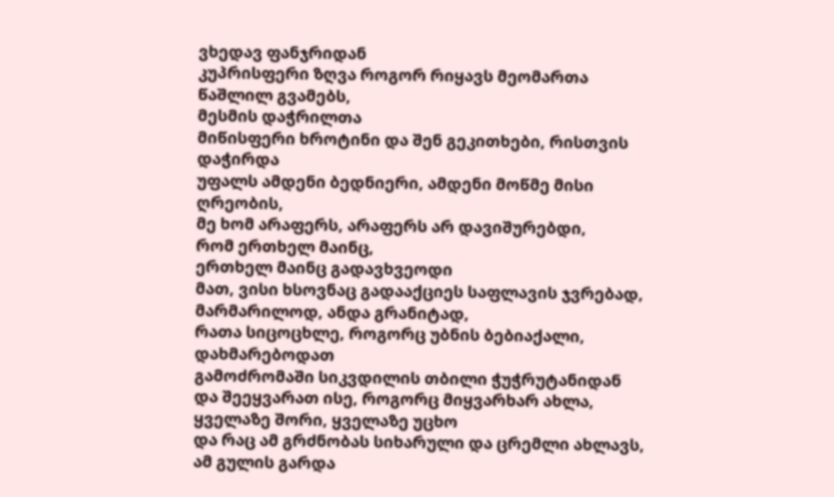ვხედავ ფანჯრიდან
კუპრისფერი ზღვა როგორ რიყავს მეომართა წაშლილ გვამებს,
მესმის დაჭრილთა
მიწისფერი ხროტინი და შენ გეკითხები, რისთვის დაჭირდა
უფალს ამდენი ბედნიერი, ამდენი მოწმე მისი ღრეობის,
მე ხომ არაფერს, არაფერს არ დავიშურებდი,
რომ ერთხელ მაინც,
ერთხელ მაინც გადავხვეოდი
მათ, ვისი ხსოვნაც გადააქციეს საფლავის ჯვრებად,
მარმარილოდ, ანდა გრანიტად,
რათა სიცოცხლე, როგორც უბნის ბებიაქალი, დახმარებოდათ
გამოძრომაში სიკვდილის თბილი ჭუჭრუტანიდან
და შეეყვარათ ისე, როგორც მიყვარხარ ახლა,
ყველაზე შორი, ყველაზე უცხო
და რაც ამ გრძნობას სიხარული და ცრემლი ახლავს,
ამ გულის გარდა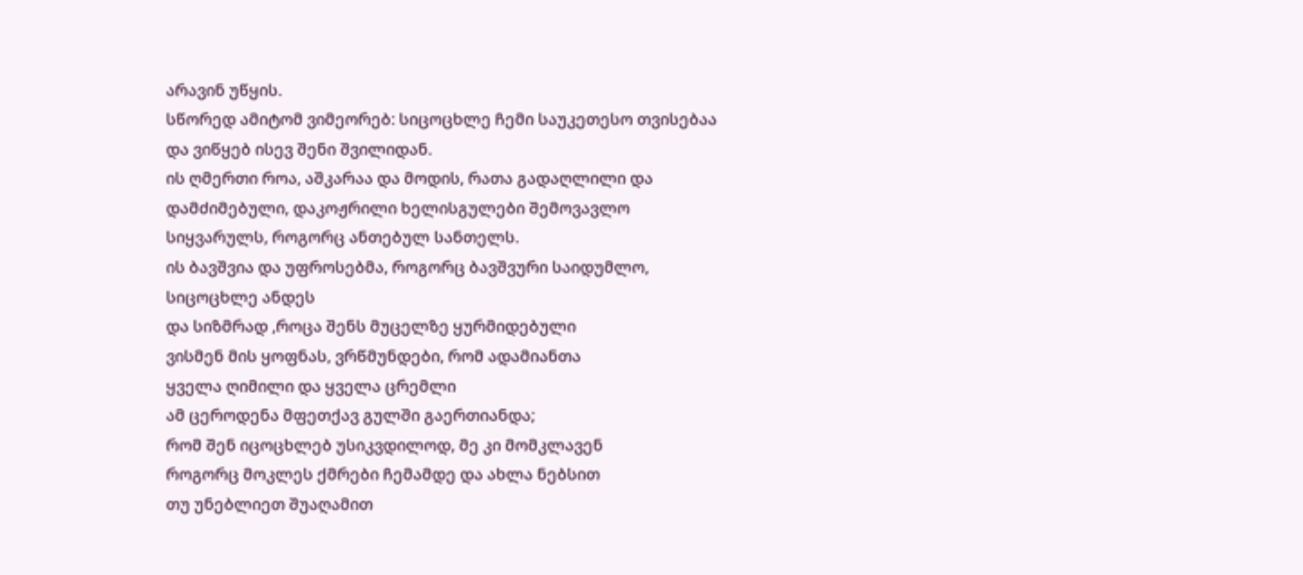არავინ უწყის.
სწორედ ამიტომ ვიმეორებ: სიცოცხლე ჩემი საუკეთესო თვისებაა
და ვიწყებ ისევ შენი შვილიდან.
ის ღმერთი როა, აშკარაა და მოდის, რათა გადაღლილი და
დამძიმებული, დაკოჟრილი ხელისგულები შემოვავლო
სიყვარულს, როგორც ანთებულ სანთელს.
ის ბავშვია და უფროსებმა, როგორც ბავშვური საიდუმლო,
სიცოცხლე ანდეს
და სიზმრად ,როცა შენს მუცელზე ყურმიდებული
ვისმენ მის ყოფნას, ვრწმუნდები, რომ ადამიანთა
ყველა ღიმილი და ყველა ცრემლი
ამ ცეროდენა მფეთქავ გულში გაერთიანდა;
რომ შენ იცოცხლებ უსიკვდილოდ, მე კი მომკლავენ
როგორც მოკლეს ქმრები ჩემამდე და ახლა ნებსით
თუ უნებლიეთ შუაღამით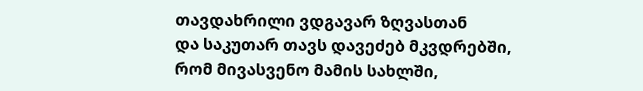თავდახრილი ვდგავარ ზღვასთან
და საკუთარ თავს დავეძებ მკვდრებში,
რომ მივასვენო მამის სახლში,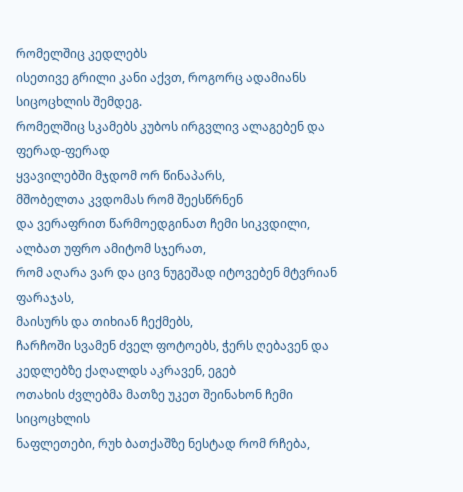რომელშიც კედლებს
ისეთივე გრილი კანი აქვთ, როგორც ადამიანს
სიცოცხლის შემდეგ.
რომელშიც სკამებს კუბოს ირგვლივ ალაგებენ და
ფერად-ფერად
ყვავილებში მჯდომ ორ წინაპარს,
მშობელთა კვდომას რომ შეესწრნენ
და ვერაფრით წარმოედგინათ ჩემი სიკვდილი,
ალბათ უფრო ამიტომ სჯერათ,
რომ აღარა ვარ და ცივ ნუგეშად იტოვებენ მტვრიან ფარაჯას,
მაისურს და თიხიან ჩექმებს,
ჩარჩოში სვამენ ძველ ფოტოებს, ჭერს ღებავენ და
კედლებზე ქაღალდს აკრავენ, ეგებ
ოთახის ძვლებმა მათზე უკეთ შეინახონ ჩემი სიცოცხლის
ნაფლეთები, რუხ ბათქაშზე ნესტად რომ რჩება,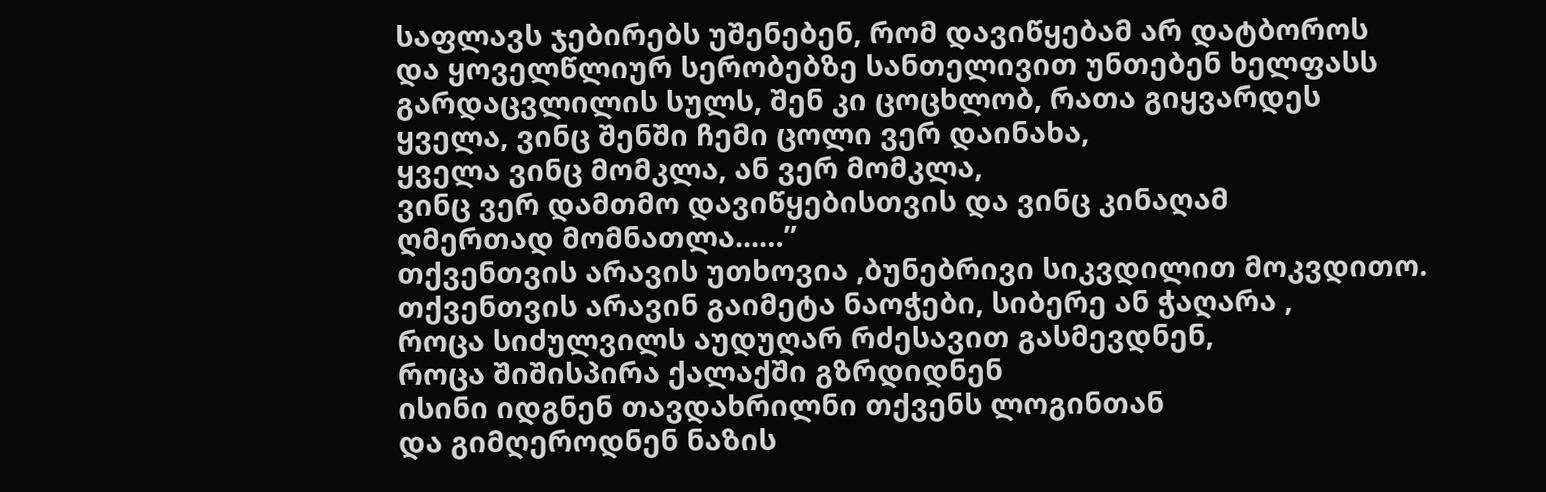საფლავს ჯებირებს უშენებენ, რომ დავიწყებამ არ დატბოროს
და ყოველწლიურ სერობებზე სანთელივით უნთებენ ხელფასს
გარდაცვლილის სულს, შენ კი ცოცხლობ, რათა გიყვარდეს
ყველა, ვინც შენში ჩემი ცოლი ვერ დაინახა,
ყველა ვინც მომკლა, ან ვერ მომკლა,
ვინც ვერ დამთმო დავიწყებისთვის და ვინც კინაღამ
ღმერთად მომნათლა...…”
თქვენთვის არავის უთხოვია ,ბუნებრივი სიკვდილით მოკვდითო.
თქვენთვის არავინ გაიმეტა ნაოჭები, სიბერე ან ჭაღარა ,
როცა სიძულვილს აუდუღარ რძესავით გასმევდნენ,
როცა შიშისპირა ქალაქში გზრდიდნენ
ისინი იდგნენ თავდახრილნი თქვენს ლოგინთან
და გიმღეროდნენ ნაზის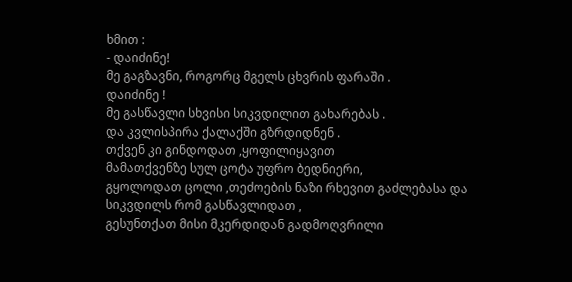ხმით :
- დაიძინე!
მე გაგზავნი, როგორც მგელს ცხვრის ფარაში .
დაიძინე !
მე გასწავლი სხვისი სიკვდილით გახარებას .
და კვლისპირა ქალაქში გზრდიდნენ .
თქვენ კი გინდოდათ ,ყოფილიყავით
მამათქვენზე სულ ცოტა უფრო ბედნიერი,
გყოლოდათ ცოლი ,თეძოების ნაზი რხევით გაძლებასა და
სიკვდილს რომ გასწავლიდათ ,
გესუნთქათ მისი მკერდიდან გადმოღვრილი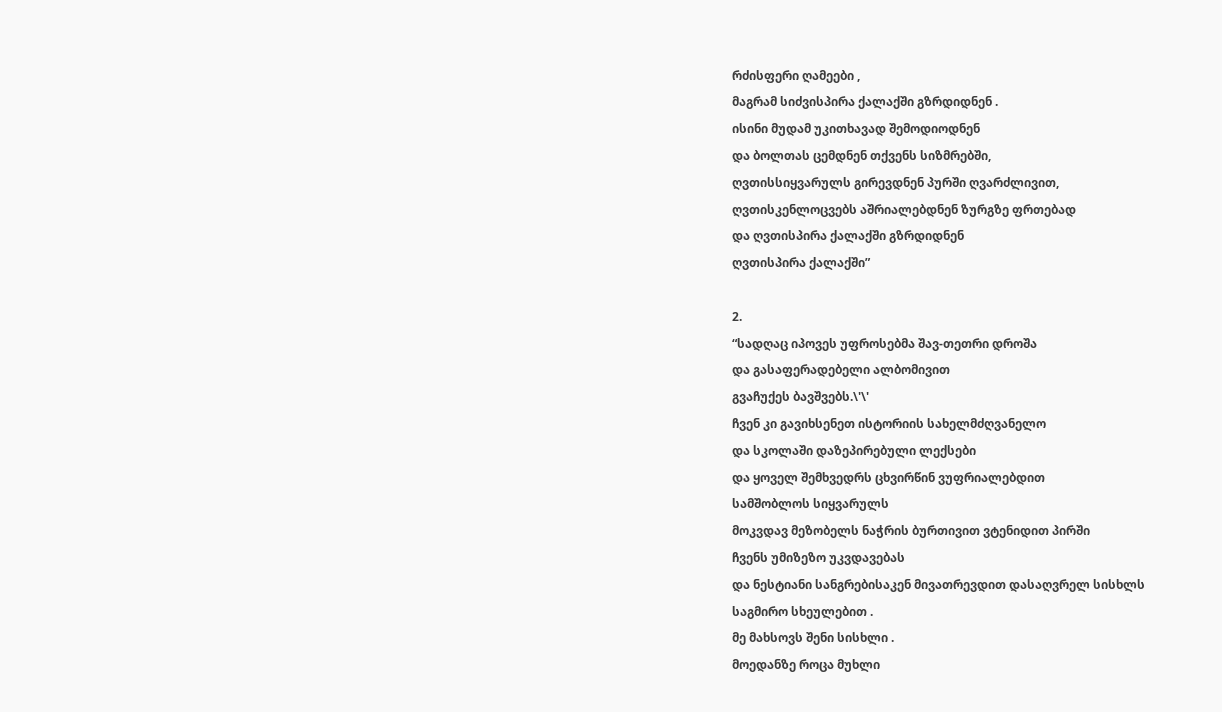რძისფერი ღამეები ,
მაგრამ სიძვისპირა ქალაქში გზრდიდნენ .
ისინი მუდამ უკითხავად შემოდიოდნენ
და ბოლთას ცემდნენ თქვენს სიზმრებში,
ღვთისსიყვარულს გირევდნენ პურში ღვარძლივით,
ღვთისკენლოცვებს აშრიალებდნენ ზურგზე ფრთებად
და ღვთისპირა ქალაქში გზრდიდნენ
ღვთისპირა ქალაქში”

2.
“სადღაც იპოვეს უფროსებმა შავ-თეთრი დროშა
და გასაფერადებელი ალბომივით
გვაჩუქეს ბავშვებს.\'\'
ჩვენ კი გავიხსენეთ ისტორიის სახელმძღვანელო
და სკოლაში დაზეპირებული ლექსები
და ყოველ შემხვედრს ცხვირწინ ვუფრიალებდით
სამშობლოს სიყვარულს
მოკვდავ მეზობელს ნაჭრის ბურთივით ვტენიდით პირში
ჩვენს უმიზეზო უკვდავებას
და ნესტიანი სანგრებისაკენ მივათრევდით დასაღვრელ სისხლს
საგმირო სხეულებით .
მე მახსოვს შენი სისხლი .
მოედანზე როცა მუხლი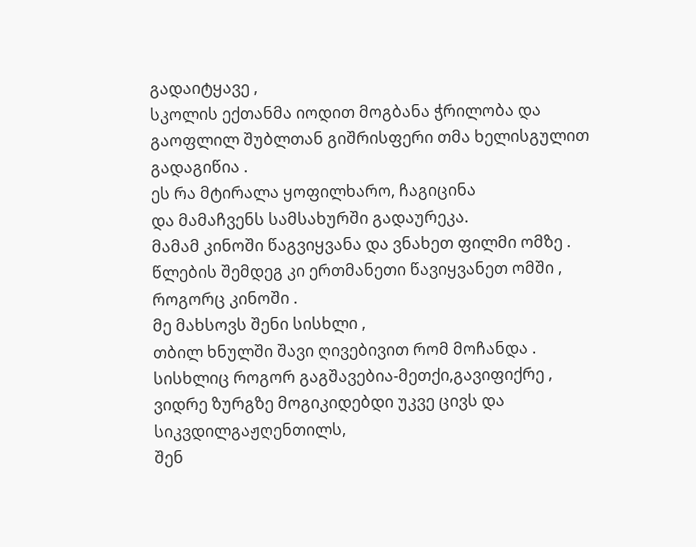გადაიტყავე ,
სკოლის ექთანმა იოდით მოგბანა ჭრილობა და
გაოფლილ შუბლთან გიშრისფერი თმა ხელისგულით გადაგიწია .
ეს რა მტირალა ყოფილხარო, ჩაგიცინა
და მამაჩვენს სამსახურში გადაურეკა.
მამამ კინოში წაგვიყვანა და ვნახეთ ფილმი ომზე .
წლების შემდეგ კი ერთმანეთი წავიყვანეთ ომში ,
როგორც კინოში .
მე მახსოვს შენი სისხლი ,
თბილ ხნულში შავი ღივებივით რომ მოჩანდა .
სისხლიც როგორ გაგშავებია-მეთქი,გავიფიქრე ,
ვიდრე ზურგზე მოგიკიდებდი უკვე ცივს და სიკვდილგაჟღენთილს,
შენ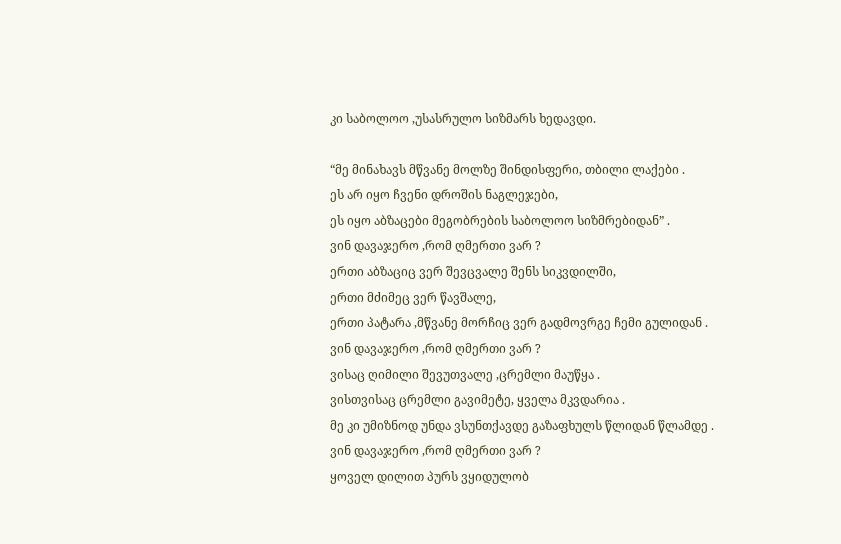კი საბოლოო ,უსასრულო სიზმარს ხედავდი.

“მე მინახავს მწვანე მოლზე შინდისფერი, თბილი ლაქები .
ეს არ იყო ჩვენი დროშის ნაგლეჯები,
ეს იყო აბზაცები მეგობრების საბოლოო სიზმრებიდან” .
ვინ დავაჯერო ,რომ ღმერთი ვარ ?
ერთი აბზაციც ვერ შევცვალე შენს სიკვდილში,
ერთი მძიმეც ვერ წავშალე,
ერთი პატარა ,მწვანე მორჩიც ვერ გადმოვრგე ჩემი გულიდან .
ვინ დავაჯერო ,რომ ღმერთი ვარ ?
ვისაც ღიმილი შევუთვალე ,ცრემლი მაუწყა .
ვისთვისაც ცრემლი გავიმეტე, ყველა მკვდარია .
მე კი უმიზნოდ უნდა ვსუნთქავდე გაზაფხულს წლიდან წლამდე .
ვინ დავაჯერო ,რომ ღმერთი ვარ ?
ყოველ დილით პურს ვყიდულობ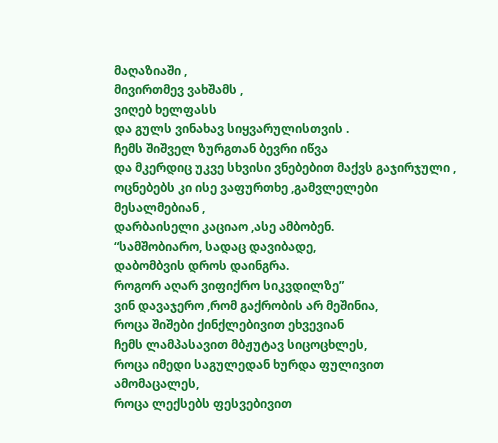მაღაზიაში ,
მივირთმევ ვახშამს ,
ვიღებ ხელფასს
და გულს ვინახავ სიყვარულისთვის .
ჩემს შიშველ ზურგთან ბევრი იწვა
და მკერდიც უკვე სხვისი ვნებებით მაქვს გაჯირჯული ,
ოცნებებს კი ისე ვაფურთხე ,გამვლელები მესალმებიან ,
დარბაისელი კაციაო ,ასე ამბობენ.
“სამშობიარო, სადაც დავიბადე,
დაბომბვის დროს დაინგრა.
როგორ აღარ ვიფიქრო სიკვდილზე”
ვინ დავაჯერო ,რომ გაქრობის არ მეშინია,
როცა შიშები ქინქლებივით ეხვევიან
ჩემს ლამპასავით მბჟუტავ სიცოცხლეს,
როცა იმედი საგულედან ხურდა ფულივით ამომაცალეს,
როცა ლექსებს ფესვებივით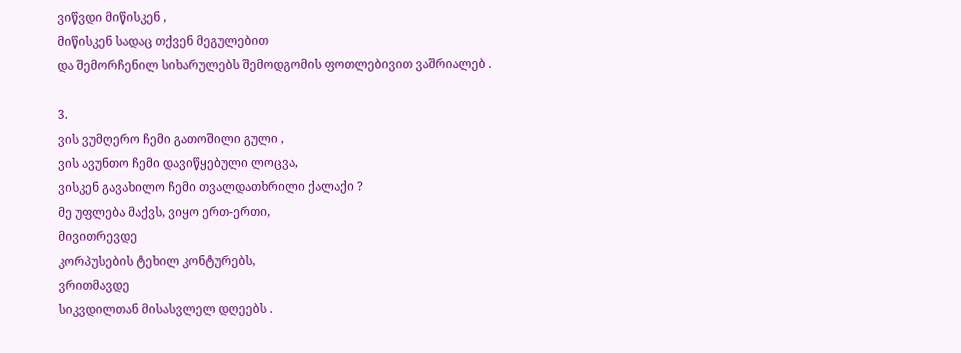ვიწვდი მიწისკენ ,
მიწისკენ სადაც თქვენ მეგულებით
და შემორჩენილ სიხარულებს შემოდგომის ფოთლებივით ვაშრიალებ .

3.
ვის ვუმღერო ჩემი გათოშილი გული ,
ვის ავუნთო ჩემი დავიწყებული ლოცვა,
ვისკენ გავახილო ჩემი თვალდათხრილი ქალაქი ?
მე უფლება მაქვს, ვიყო ერთ-ერთი,
მივითრევდე
კორპუსების ტეხილ კონტურებს,
ვრითმავდე
სიკვდილთან მისასვლელ დღეებს .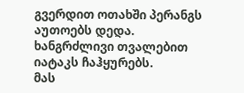გვერდით ოთახში პერანგს აუთოებს დედა.
ხანგრძლივი თვალებით იატაკს ჩაჰყურებს.
მას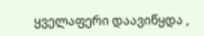ყველაფერი დაავიწყდა ,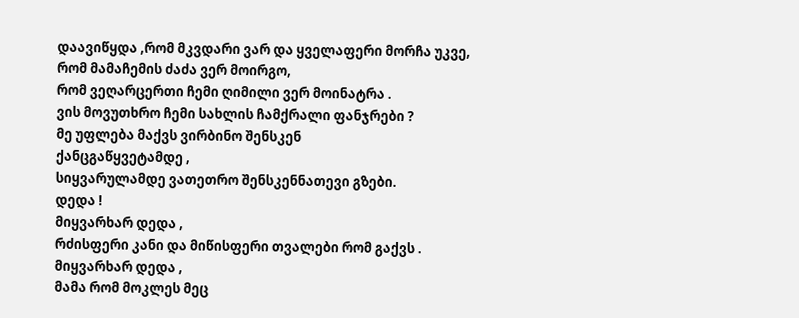დაავიწყდა ,რომ მკვდარი ვარ და ყველაფერი მორჩა უკვე,
რომ მამაჩემის ძაძა ვერ მოირგო,
რომ ვეღარცერთი ჩემი ღიმილი ვერ მოინატრა .
ვის მოვუთხრო ჩემი სახლის ჩამქრალი ფანჯრები ?
მე უფლება მაქვს ვირბინო შენსკენ
ქანცგაწყვეტამდე ,
სიყვარულამდე ვათეთრო შენსკენნათევი გზები.
დედა !
მიყვარხარ დედა ,
რძისფერი კანი და მიწისფერი თვალები რომ გაქვს .
მიყვარხარ დედა ,
მამა რომ მოკლეს მეც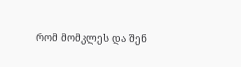რომ მომკლეს და შენ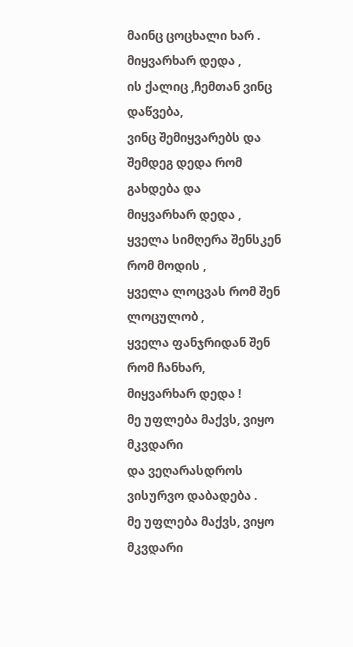მაინც ცოცხალი ხარ .
მიყვარხარ დედა ,
ის ქალიც ,ჩემთან ვინც დაწვება,
ვინც შემიყვარებს და შემდეგ დედა რომ გახდება და
მიყვარხარ დედა ,
ყველა სიმღერა შენსკენ რომ მოდის ,
ყველა ლოცვას რომ შენ ლოცულობ ,
ყველა ფანჯრიდან შენ რომ ჩანხარ,
მიყვარხარ დედა !
მე უფლება მაქვს, ვიყო მკვდარი
და ვეღარასდროს ვისურვო დაბადება .
მე უფლება მაქვს, ვიყო მკვდარი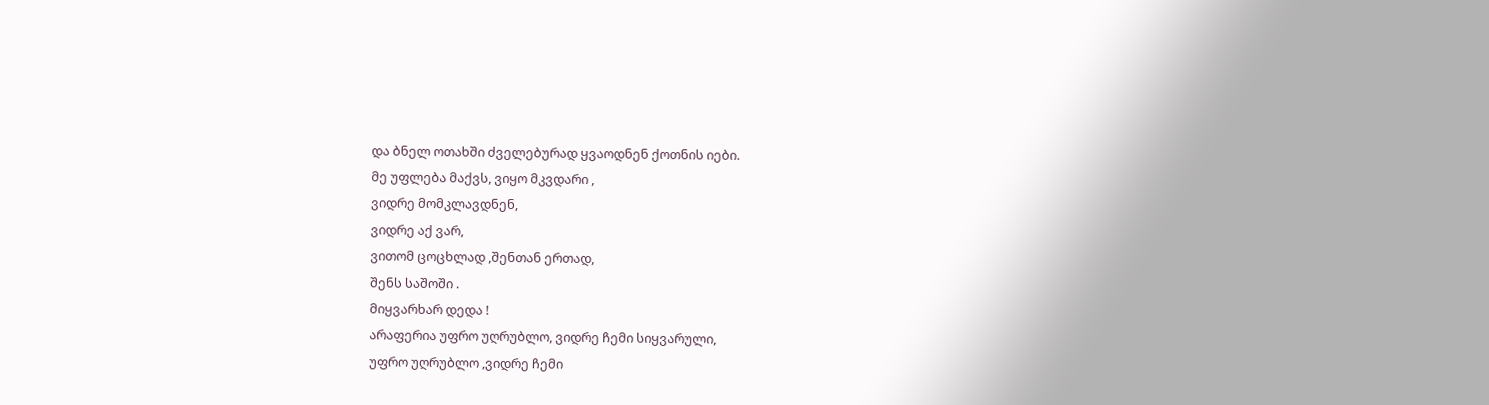და ბნელ ოთახში ძველებურად ყვაოდნენ ქოთნის იები.
მე უფლება მაქვს, ვიყო მკვდარი ,
ვიდრე მომკლავდნენ,
ვიდრე აქ ვარ,
ვითომ ცოცხლად ,შენთან ერთად,
შენს საშოში .
მიყვარხარ დედა !
არაფერია უფრო უღრუბლო, ვიდრე ჩემი სიყვარული,
უფრო უღრუბლო ,ვიდრე ჩემი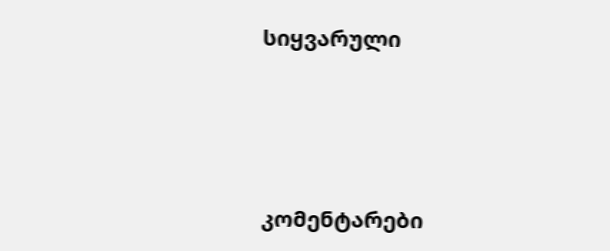სიყვარული




კომენტარები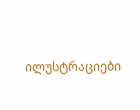ილუსტრაციები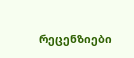რეცენზიები